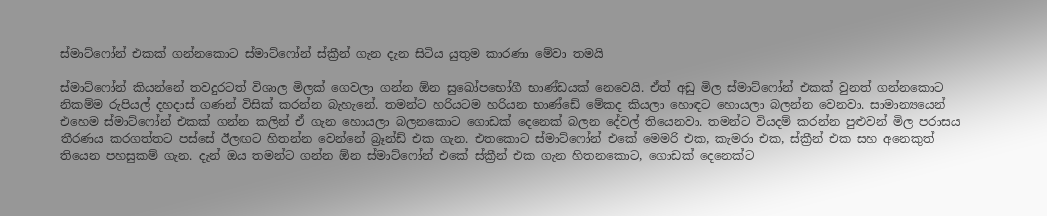ස්මාට්ෆෝන් එකක් ගන්නකොට ස්මාට්ෆෝන් ස්ක්‍රීන් ගැන දැන සිටිය යුතුම කාරණා මේවා තමයි

ස්මාට්ෆෝන් කියන්නේ තවදුරටත් විශාල මිලක් ගෙවලා ගන්න ඕන සුඛෝපභෝගී භාණ්ඩයක් නෙවෙයි. ඒත් අඩු මිල ස්මාට්ෆෝන් එකක් වුනත් ගන්නකොට නිකම්ම රුපියල් දහදාස් ගණන් විසික් කරන්න බැහැනේ. තමන්ට හරියටම හරියන භාණ්ඩේ මේකද කියලා හොඳට හොයලා බලන්න වෙනවා. සාමාන්‍යයෙන් එහෙම ස්මාට්ෆෝන් එකක් ගන්න කලින් ඒ ගැන හොයලා බලනකොට ගොඩක් දෙනෙක් බලන දේවල් තියෙනවා. තමන්ට වියදම් කරන්න පුළුවන් මිල පරාසය තීරණය කරගත්තට පස්සේ ඊලඟට හිතන්න වෙන්නේ බ්‍රෑන්ඩ් එක ගැන. එතකොට ස්මාට්ෆෝන් එකේ මෙමරි එක, කැමරා එක, ස්ක්‍රීන් එක සහ අනෙකුත් තියෙන පහසුකම් ගැන. දැන් ඔය තමන්ට ගන්න ඕන ස්මාට්ෆෝන් එකේ ස්ක්‍රීන් එක ගැන හිතනකොට, ගොඩක් දෙනෙක්ට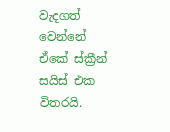වැදගත් වෙන්නේ ඒකේ ස්ක්‍රීන් සයිස් එක විතරයි.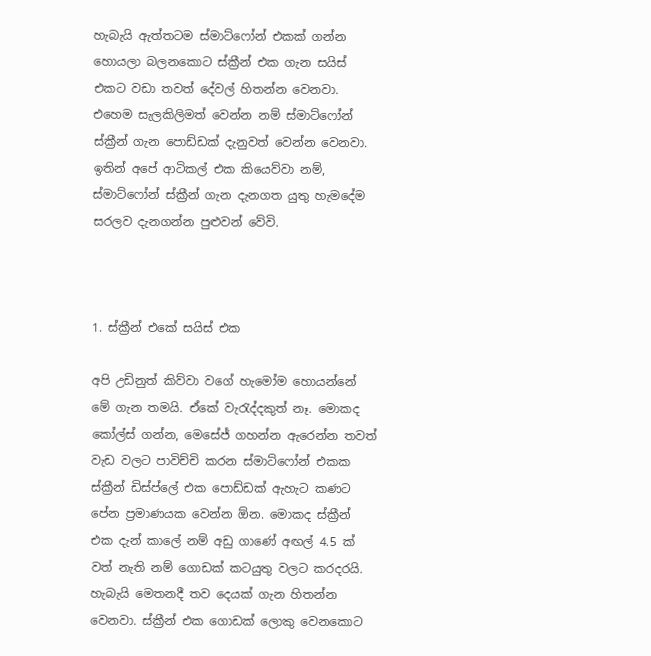හැබැයි ඇත්තටම ස්මාට්ෆෝන් එකක් ගන්න හොයලා බලනකොට ස්ක්‍රීන් එක ගැන සයිස් එකට වඩා තවත් දේවල් හිතන්න වෙනවා. එහෙම සැලකිලිමත් වෙන්න නම් ස්මාට්ෆෝන් ස්ක්‍රීන් ගැන පොඩ්ඩක් දැනුවත් වෙන්න වෙනවා. ඉතින් අපේ ආටිකල් එක කියෙව්වා නම්, ස්මාට්ෆෝන් ස්ක්‍රීන් ගැන දැනගත යුතු හැමදේම සරලව දැනගන්න පුළුවන් වේවි.



1. ස්ක්‍රීන් එකේ සයිස් එක

අපි උඩිනුත් කිව්වා වගේ හැමෝම හොයන්නේ මේ ගැන තමයි. ඒකේ වැරැද්දකුත් නෑ. මොකද කෝල්ස් ගන්න, මෙසේජ් ගහන්න ඇරෙන්න තවත් වැඩ වලට පාවිච්චි කරන ස්මාට්ෆෝන් එකක ස්ක්‍රීන් ඩිස්ප්ලේ එක පොඩ්ඩක් ඇහැට කණට පේන ප්‍රමාණයක වෙන්න ඕන. මොකද ස්ක්‍රීන් එක දැන් කාලේ නම් අඩු ගාණේ අඟල් 4.5 ක් වත් නැති නම් ගොඩක් කටයුතු වලට කරදරයි. හැබැයි මෙතනදී තව දෙයක් ගැන හිතන්න වෙනවා. ස්ක්‍රීන් එක ගොඩක් ලොකු වෙනකොට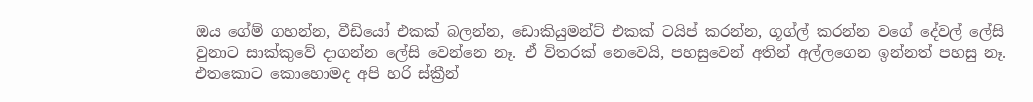ඔය ගේම් ගහන්න, වීඩියෝ එකක් බලන්න, ඩොකියුමන්ට් එකක් ටයිප් කරන්න, ගූග්ල් කරන්න වගේ දේවල් ලේසි වුනාට සාක්කුවේ දාගන්න ලේසි වෙන්නෙ නෑ. ඒ විතරක් නෙවෙයි, පහසුවෙන් අතින් අල්ලගෙන ඉන්නත් පහසු නෑ. එතකොට කොහොමද අපි හරි ස්ක්‍රීන්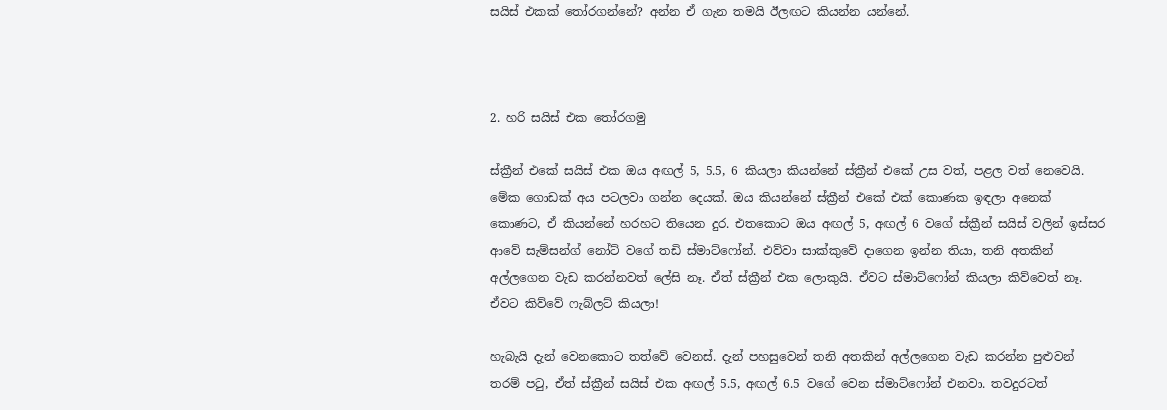සයිස් එකක් තෝරගන්නේ? අන්න ඒ ගැන තමයි ඊලඟට කියන්න යන්නේ.



2. හරි සයිස් එක තෝරගමු

ස්ක්‍රීන් එකේ සයිස් එක ඔය අඟල් 5, 5.5, 6 කියලා කියන්නේ ස්ක්‍රීන් එකේ උස වත්, පළල වත් නෙවෙයි. මේක ගොඩක් අය පටලවා ගන්න දෙයක්. ඔය කියන්නේ ස්ක්‍රීන් එකේ එක් කොණක ඉඳලා අනෙක් කොණට, ඒ කියන්නේ හරහට තියෙන දුර. එතකොට ඔය අඟල් 5, අඟල් 6 වගේ ස්ක්‍රීන් සයිස් වලින් ඉස්සර ආවේ සැම්සන්ග් නෝට් වගේ තඩි ස්මාට්ෆෝන්. එව්වා සාක්කුවේ දාගෙන ඉන්න තියා, තනි අතකින් අල්ලගෙන වැඩ කරන්නවත් ලේසි නෑ. ඒත් ස්ක්‍රීන් එක ලොකුයි. ඒවට ස්මාට්ෆෝන් කියලා කිව්වෙත් නෑ. ඒවට කිව්වේ ෆැබ්ලට් කියලා!

හැබැයි දැන් වෙනකොට තත්වේ වෙනස්. දැන් පහසුවෙන් තනි අතකින් අල්ලගෙන වැඩ කරන්න පුළුවන් තරම් පටු, ඒත් ස්ක්‍රීන් සයිස් එක අඟල් 5.5, අඟල් 6.5 වගේ වෙන ස්මාට්ෆෝන් එනවා. තවදුරටත්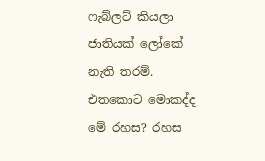ෆැබ්ලට් කියලා ජාතියක් ලෝකේ නැති තරම්. එතකොට මොකද්ද මේ රහස? රහස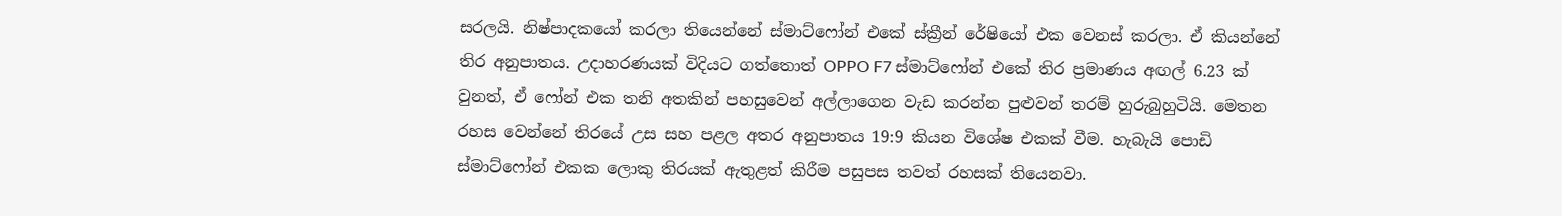සරලයි. නිෂ්පාදකයෝ කරලා තියෙන්නේ ස්මාට්ෆෝන් එකේ ස්ක්‍රීන් රේෂියෝ එක වෙනස් කරලා. ඒ කියන්නේ තිර අනුපාතය. උදාහරණයක් විදියට ගත්තොත් OPPO F7 ස්මාට්ෆෝන් එකේ තිර ප්‍රමාණය අඟල් 6.23 ක් වුනත්, ඒ ෆෝන් එක තනි අතකින් පහසුවෙන් අල්ලාගෙන වැඩ කරන්න පුළුවන් තරම් හුරුබුහුටියි. මෙතන රහස වෙන්නේ තිරයේ උස සහ පළල අතර අනුපාතය 19:9 කියන විශේෂ එකක් වීම. හැබැයි පොඩි ස්මාට්ෆෝන් එකක ලොකු තිරයක් ඇතුළත් කිරීම පසුපස තවත් රහසක් තියෙනවා.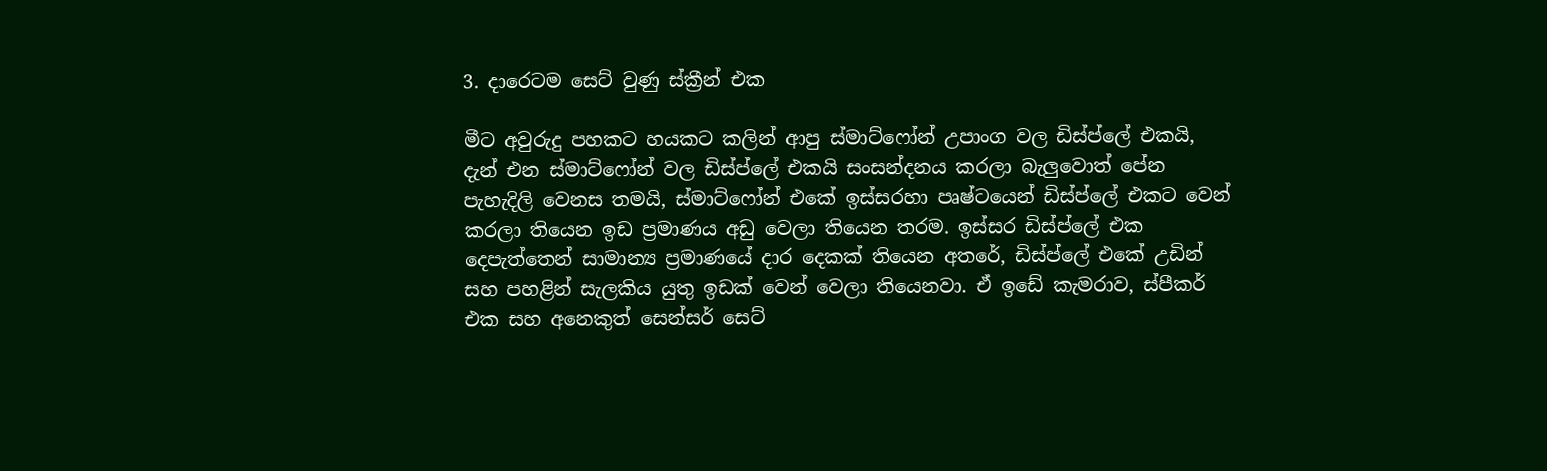3. දාරෙටම සෙට් වුණු ස්ක්‍රීන් එක

මීට අවුරුදු පහකට හයකට කලින් ආපු ස්මාට්ෆෝන් උපාංග වල ඩිස්ප්ලේ එකයි, දැන් එන ස්මාට්ෆෝන් වල ඩිස්ප්ලේ එකයි සංසන්දනය කරලා බැලුවොත් පේන පැහැදිලි වෙනස තමයි, ස්මාට්ෆෝන් එකේ ඉස්සරහා පෘෂ්ටයෙන් ඩිස්ප්ලේ එකට වෙන් කරලා තියෙන ඉඩ ප්‍රමාණය අඩු වෙලා තියෙන තරම. ඉස්සර ඩිස්ප්ලේ එක දෙපැත්තෙන් සාමාන්‍ය ප්‍රමාණයේ දාර දෙකක් තියෙන අතරේ, ඩිස්ප්ලේ එකේ උඩින් සහ පහළින් සැලකිය යුතු ඉඩක් වෙන් වෙලා තියෙනවා. ඒ ඉඩේ කැමරාව, ස්පීකර් එක සහ අනෙකුත් සෙන්සර් සෙට්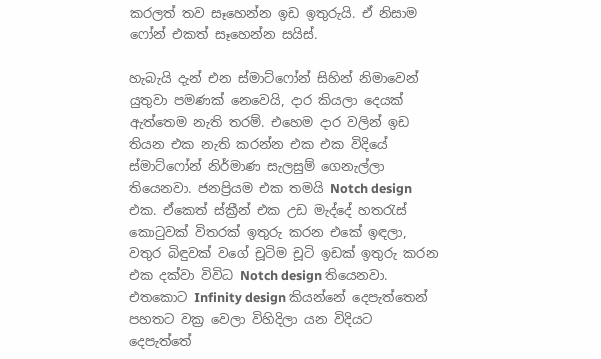කරලත් තව සෑහෙන්න ඉඩ ඉතුරුයි. ඒ නිසාම ෆෝන් එකත් සෑහෙන්න සයිස්.

හැබැයි දැන් එන ස්මාට්ෆෝන් සිහින් නිමාවෙන් යුතුවා පමණක් නෙවෙයි, දාර කියලා දෙයක් ඇත්තෙම නැති තරම්. එහෙම දාර වලින් ඉඩ තියන එක නැති කරන්න එක එක විදියේ ස්මාට්ෆෝන් නිර්මාණ සැලසුම් ගෙනැල්ලා තියෙනවා. ජනප්‍රියම එක තමයි Notch design එක. ඒකෙත් ස්ක්‍රීන් එක උඩ මැද්දේ හතරැස් කොටුවක් විතරක් ඉතුරු කරන එකේ ඉඳලා, වතුර බිඳුවක් වගේ චූටිම චූටි ඉඩක් ඉතුරු කරන එක දක්වා විවිධ Notch design තියෙනවා. එතකොට Infinity design කියන්නේ දෙපැත්තෙන් පහතට වක්‍ර වෙලා විහිදිලා යන විදියට දෙපැත්තේ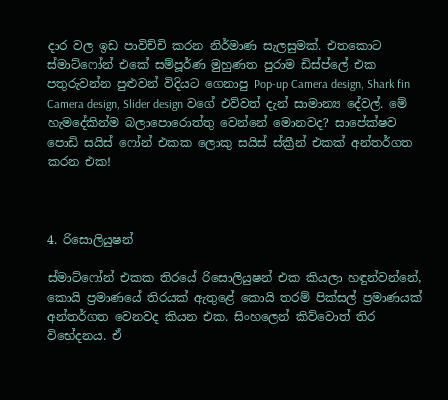දාර වල ඉඩ පාවිච්චි කරන නිර්මාණ සැලසුමක්. එතකොට ස්මාට්ෆෝන් එකේ සම්පූර්ණ මුහුණත පුරාම ඩිස්ප්ලේ එක පතුරුවන්න පුළුවන් විදියට ගෙනාපු Pop-up Camera design, Shark fin Camera design, Slider design වගේ එව්වත් දැන් සාමාන්‍ය දේවල්. මේ හැමදේකින්ම බලාපොරොත්තු වෙන්නේ මොනවද? සාපේක්ෂව පොඩි සයිස් ෆෝන් එකක ලොකු සයිස් ස්ක්‍රීන් එකක් අන්තර්ගත කරන එක!



4. රිසොලියුෂන්

ස්මාට්ෆෝන් එකක තිරයේ රිසොලියුෂන් එක කියලා හඳුන්වන්නේ, කොයි ප්‍රමාණයේ තිරයක් ඇතුළේ කොයි තරම් පික්සල් ප්‍රමාණයක් අන්තර්ගත වෙනවද කියන එක. සිංහලෙන් කිව්වොත් තිර විභේදනය. ඒ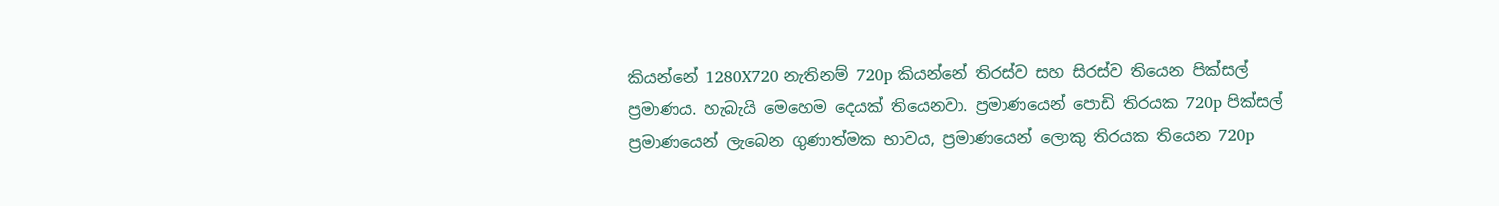කියන්නේ 1280X720 නැතිනම් 720p කියන්නේ තිරස්ව සහ සිරස්ව තියෙන පික්සල් ප්‍රමාණය. හැබැයි මෙහෙම දෙයක් තියෙනවා. ප්‍රමාණයෙන් පොඩි තිරයක 720p පික්සල් ප්‍රමාණයෙන් ලැබෙන ගුණාත්මක භාවය, ප්‍රමාණයෙන් ලොකු තිරයක තියෙන 720p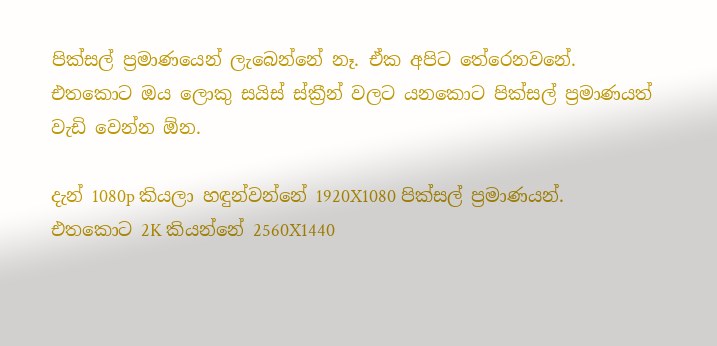පික්සල් ප්‍රමාණයෙන් ලැබෙන්නේ නෑ. ඒක අපිට තේරෙනවනේ. එතකොට ඔය ලොකු සයිස් ස්ක්‍රීන් වලට යනකොට පික්සල් ප්‍රමාණයත් වැඩි වෙන්න ඕන.

දැන් 1080p කියලා හඳුන්වන්නේ 1920X1080 පික්සල් ප්‍රමාණයන්. එතකොට 2K කියන්නේ 2560X1440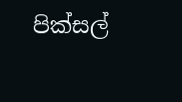පික්සල්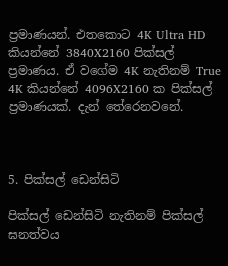ප්‍රමාණයන්. එතකොට 4K Ultra HD කියන්නේ 3840X2160 පික්සල් ප්‍රමාණය. ඒ වගේම 4K නැතිනම් True 4K කියන්නේ 4096X2160 ක පික්සල් ප්‍රමාණයක්. දැන් තේරෙනවනේ.



5. පික්සල් ඩෙන්සිටි

පික්සල් ඩෙන්සිටි නැතිනම් පික්සල් ඝනත්වය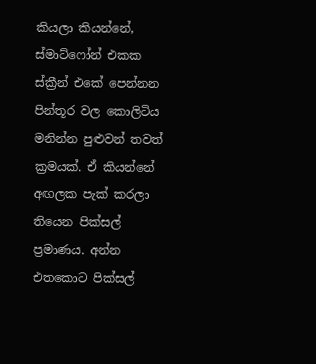කියලා කියන්නේ, ස්මාට්ෆෝන් එකක ස්ක්‍රීන් එකේ පෙන්නන පින්තූර වල කොලිටිය මනින්න පුළුවන් තවත් ක්‍රමයක්. ඒ කියන්නේ අඟලක පැක් කරලා තියෙන පික්සල් ප්‍රමාණය. අන්න එතකොට පික්සල්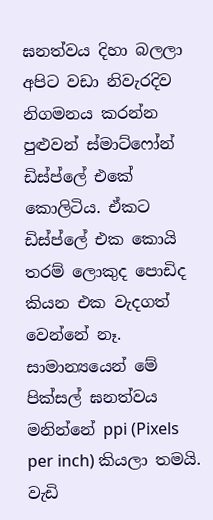ඝනත්වය දිහා බලලා අපිට වඩා නිවැරදිව නිගමනය කරන්න පුළුවන් ස්මාට්ෆෝන් ඩිස්ප්ලේ එකේ කොලිටිය. ඒකට ඩිස්ප්ලේ එක කොයි තරම් ලොකුද පොඩිද කියන එක වැදගත් වෙන්නේ නෑ. සාමාන්‍යයෙන් මේ පික්සල් ඝනත්වය මනින්නේ ppi (Pixels per inch) කියලා තමයි. වැඩි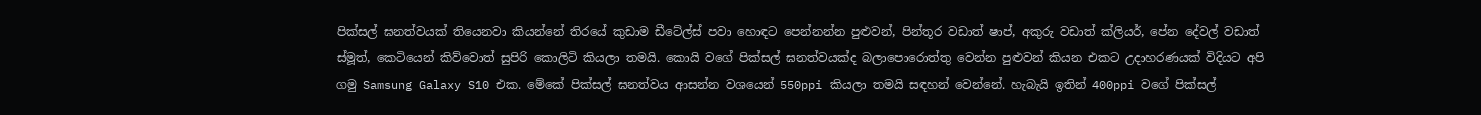පික්සල් ඝනත්වයක් තියෙනවා කියන්නේ තිරයේ කුඩාම ඩීටේල්ස් පවා හොඳට පෙන්නන්න පුළුවන්, පින්තූර වඩාත් ෂාප්, අකුරු වඩාත් ක්ලියර්, පේන දේවල් වඩාත් ස්මූත්, කෙටියෙන් කිව්වොත් සුපිරි කොලිටි කියලා තමයි. කොයි වගේ පික්සල් ඝනත්වයක්ද බලාපොරොත්තු වෙන්න පුළුවන් කියන එකට උදාහරණයක් විදියට අපි ගමු Samsung Galaxy S10 එක. මේකේ පික්සල් ඝනත්වය ආසන්න වශයෙන් 550ppi කියලා තමයි සඳහන් වෙන්නේ. හැබැයි ඉතින් 400ppi වගේ පික්සල්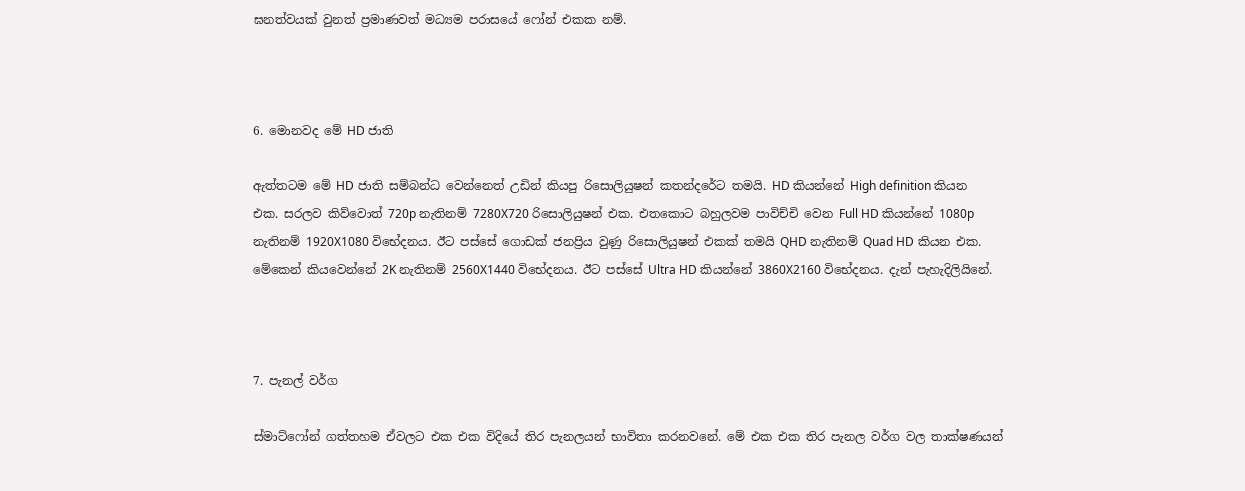ඝනත්වයක් වුනත් ප්‍රමාණවත් මධ්‍යම පරාසයේ ෆෝන් එකක නම්.



6. මොනවද මේ HD ජාති

ඇත්තටම මේ HD ජාති සම්බන්ධ වෙන්නෙත් උඩින් කියපු රිසොලියුෂන් කතන්දරේට තමයි. HD කියන්නේ High definition කියන එක. සරලව කිව්වොත් 720p නැතිනම් 7280X720 රිසොලියුෂන් එක. එතකොට බහුලවම පාවිච්චි වෙන Full HD කියන්නේ 1080p නැතිනම් 1920X1080 විභේදනය. ඊට පස්සේ ගොඩක් ජනප්‍රිය වුණු රිසොලියුෂන් එකක් තමයි QHD නැතිනම් Quad HD කියන එක. මේකෙන් කියවෙන්නේ 2K නැතිනම් 2560X1440 විභේදනය. ඊට පස්සේ Ultra HD කියන්නේ 3860X2160 විභේදනය. දැන් පැහැදිලියිනේ.



7. පැනල් වර්ග

ස්මාට්ෆෝන් ගත්තහම ඒවලට එක එක විදියේ තිර පැනලයන් භාවිතා කරනවනේ. මේ එක එක තිර පැනල වර්ග වල තාක්ෂණයන්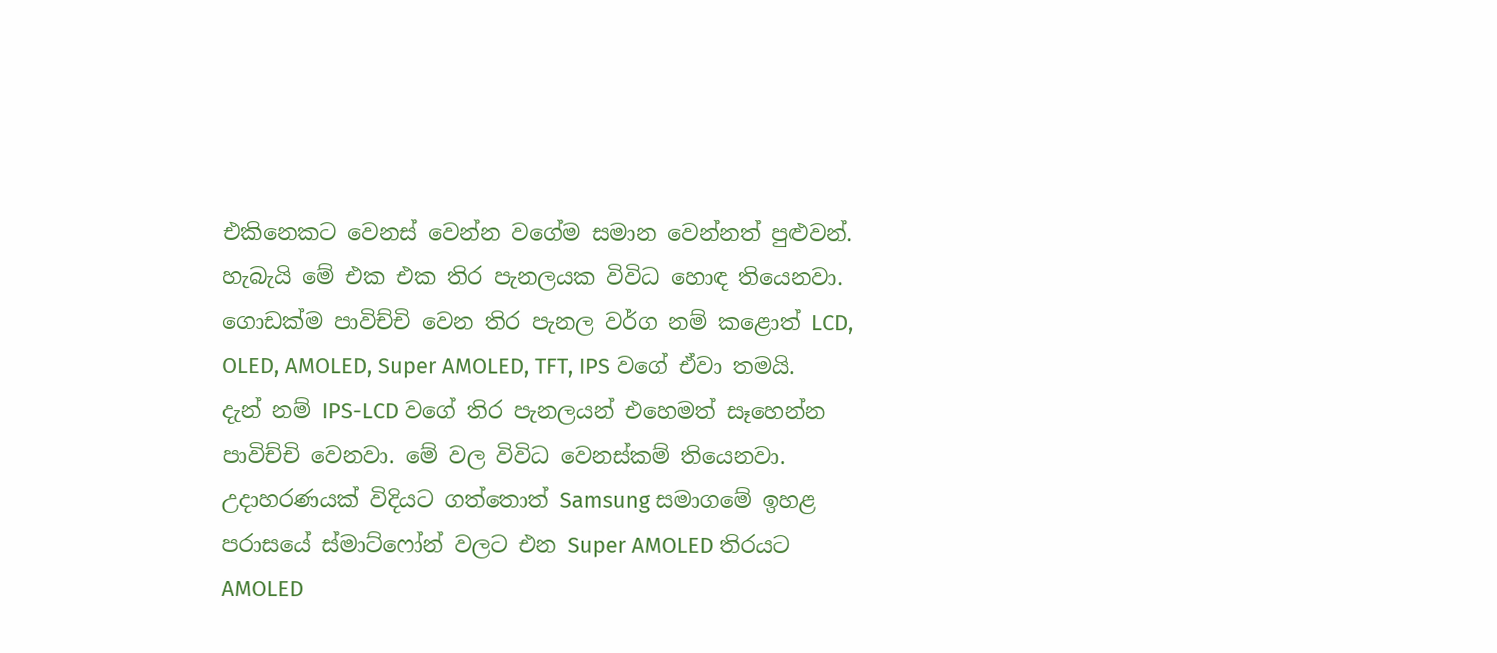එකිනෙකට වෙනස් වෙන්න වගේම සමාන වෙන්නත් පුළුවන්. හැබැයි මේ එක එක තිර පැනලයක විවිධ හොඳ තියෙනවා. ගොඩක්ම පාවිච්චි වෙන තිර පැනල වර්ග නම් කළොත් LCD, OLED, AMOLED, Super AMOLED, TFT, IPS වගේ ඒවා තමයි.  දැන් නම් IPS-LCD වගේ තිර පැනලයන් එහෙමත් සෑහෙන්න පාවිච්චි වෙනවා. මේ වල විවිධ වෙනස්කම් තියෙනවා. උදාහරණයක් විදියට ගත්තොත් Samsung සමාගමේ ඉහළ පරාසයේ ස්මාට්ෆෝන් වලට එන Super AMOLED තිරයට AMOLED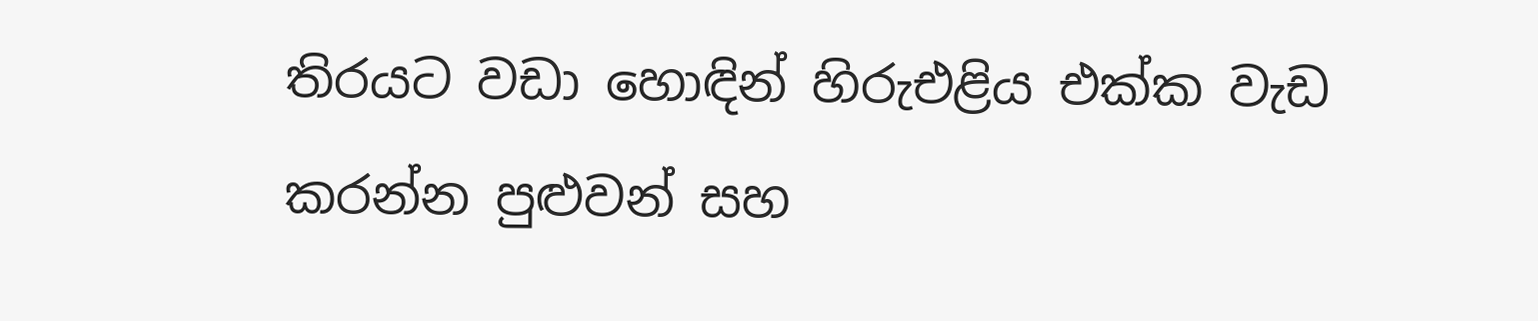තිරයට වඩා හොඳින් හිරුඑළිය එක්ක වැඩ කරන්න පුළුවන් සහ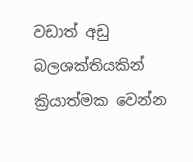වඩාත් අඩු බලශක්තියකින් ක්‍රියාත්මක වෙන්න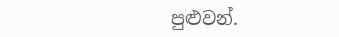පුළුවන්.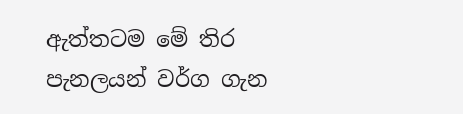ඇත්තටම මේ තිර පැනලයන් වර්ග ගැන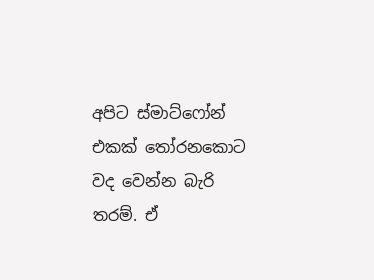අපිට ස්මාට්ෆෝන් එකක් තෝරනකොට වද වෙන්න බැරි තරම්. ඒ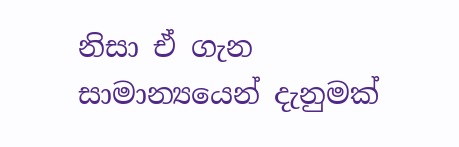නිසා ඒ ගැන සාමාන්‍යයෙන් දැනුමක්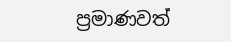ප්‍රමාණවත්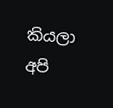කියලා අපි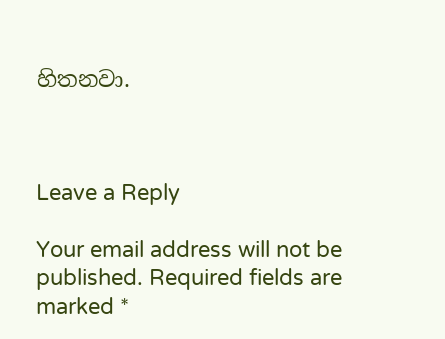හිතනවා.



Leave a Reply

Your email address will not be published. Required fields are marked *